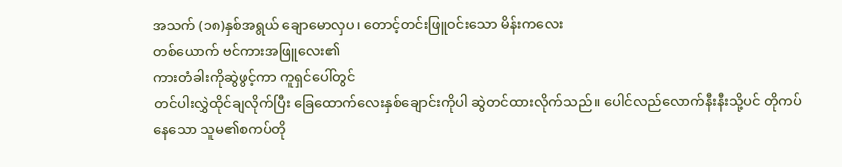အသက် (၁၈)နှစ်အရွယ် ချောမောလှပ၊ တောင့်တင်းဖြူဝင်းသော မိန်းကလေး
တစ်ယောက် ဗင်ကားအဖြူလေး၏
ကားတံခါးကိုဆွဲဖွင့်ကာ ကူရှင်ပေါ်တွင်
တင်ပါးလွှဲထိုင်ချလိုက်ပြီး ခြေထောက်လေးနှစ်ချောင်းကိုပါ ဆွဲတင်ထားလိုက်သည်။ ပေါင်လည်လောက်နီးနီးသို့ပင် တိုကပ်
နေသော သူမ၏စကပ်တို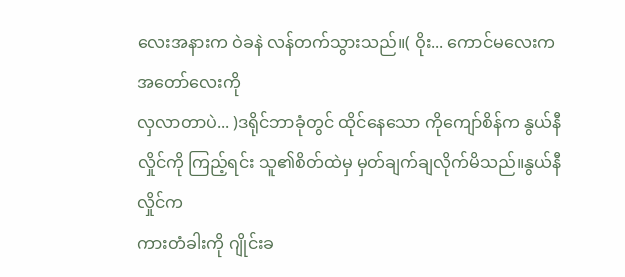လေးအနားက ဝဲခနဲ လန်တက်သွားသည်။( ဝိုး... ကောင်မလေးက အတော်လေးကို
လှလာတာပဲ... )ဒရိုင်ဘာခုံတွင် ထိုင်နေသော ကိုကျော်စိန်က နွယ်နီလှိုင်ကို ကြည့်ရင်း သူ၏စိတ်ထဲမှ မှတ်ချက်ချလိုက်မိသည်။နွယ်နီလှိုင်က
ကားတံခါးကို ဂျိုင်းခ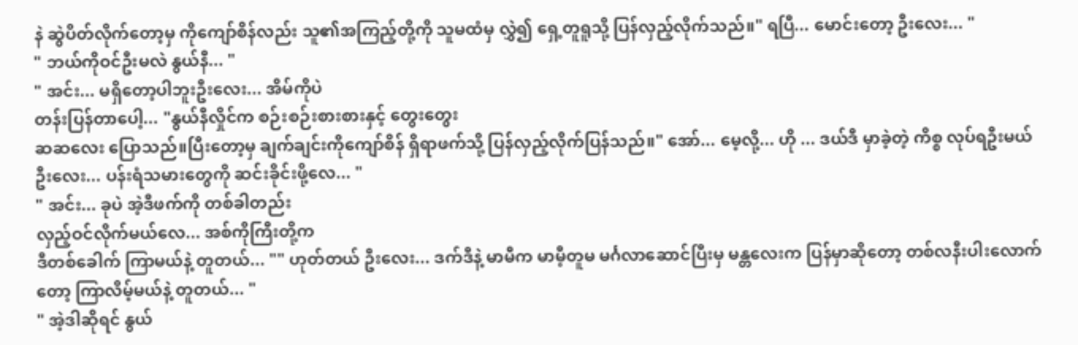နဲ ဆွဲပိတ်လိုက်တော့မှ ကိုကျော်စိန်လည်း သူ၏အကြည့်တို့ကို သူမထံမှ လွှဲ၍ ရှေ့တူရူသို့ ပြန်လှည့်လိုက်သည်။" ရပြီ... မောင်းတော့ ဦးလေး... "
" ဘယ်ကိုဝင်ဦးမလဲ နွယ်နီ... "
" အင်း... မရှိတော့ပါဘူးဦးလေး... အိမ်ကိုပဲ
တန်းပြန်တာပေါ့... "နွယ်နီလှိုင်က စဉ်းစဉ်းစားစားနှင့် တွေးတွေး
ဆဆလေး ပြောသည်။ပြီးတော့မှ ချက်ချင်းကိုကျော်စိန် ရှိရာဖက်သို့ ပြန်လှည့်လိုက်ပြန်သည်။" အော်... မေ့လို့... ဟို ... ဒယ်ဒီ မှာခဲ့တဲ့ ကိစ္စ လုပ်ရဦးမယ် ဦးလေး... ပန်းရံသမားတွေကို ဆင်းခိုင်းဖို့လေ... "
" အင်း... ခုပဲ အဲ့ဒီဖက်ကို တစ်ခါတည်း
လှည့်ဝင်လိုက်မယ်လေ... အစ်ကိုကြီးတို့က
ဒီတစ်ခေါက် ကြာမယ်နဲ့ တူတယ်... "" ဟုတ်တယ် ဦးလေး... ဒက်ဒီနဲ့ မာမီက မာမီ့တူမ မင်္ဂလာဆောင်ပြီးမှ မန္တလေးက ပြန်မှာဆိုတော့ တစ်လနီးပါးလောက်တော့ ကြာလိမ့်မယ်နဲ့ တူတယ်... "
" အဲ့ဒါဆိုရင် နွယ်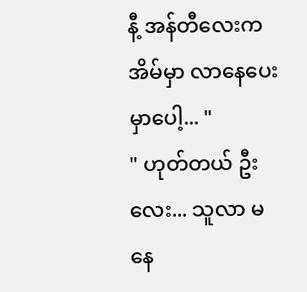နီ့ အန်တီလေးက အိမ်မှာ လာနေပေးမှာပေါ့... "
" ဟုတ်တယ် ဦးလေး... သူလာ မနေ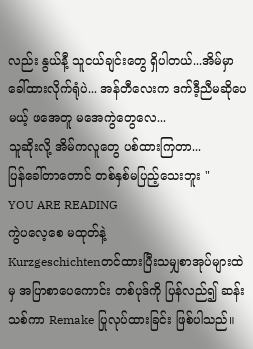လည်း နွယ်နီ့ သူငယ်ချင်းတွေ ရှိပါတယ်...အိမ်မှာ ခေါ်ထားလိုက်ရုံပဲ... အန်တီလေးက ဒက်ဒီ့ညီမဆိုပေမယ့် ဖအေတူ မအေကွဲတွေလေ...
သူဆိုးလို့ အိမ်ကလူတွေ ပစ်ထားကြတာ...
ပြန်ခေါ်တာတောင် တစ်နှစ်မပြည့်သေးဘူး "
YOU ARE READING
ကွဲပလေ့စေ မထုတ်နဲ့
Kurzgeschichtenတင်ထားပြီးသမျှစာအုပ်များထဲမှ အပြာစာပေကောင်း တစ်ပုဒ်ကို ပြန်လည်၍ ဆန်းသစ်ကာ Remake ပြုလုပ်ထားခြင်း ဖြစ်ပါသည်။